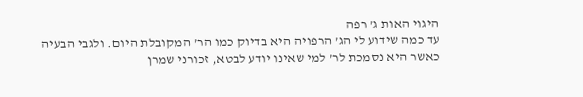היגוי האות ג’ רפה
עד כמה שידוע לי הג’ הרפויה היא בדיוק כמו הר’ המקובלת היום. ולגבי הבעיה כאשר היא נסמכת לר’ למי שאינו יודע לבטא, זכורני שמרן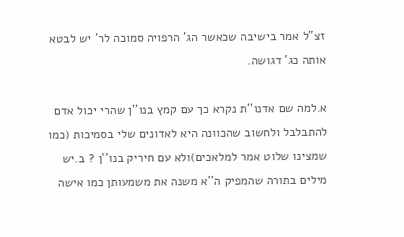זצ”ל אמר בישיבה שכאשר הג’ הרפויה סמוכה לר’ יש לבטא אותה כג’ דגושה.

א.למה שם אדנו''ת נקרא כך עם קמץ בנו''ן שהרי יכול אדם להתבלבל ולחשוב שהכוונה היא לאדונים שלי בסמיכות (כמו שמצינו שלוט אמר למלאכים)ולא עם חיריק בנו''ן ? ב.יש מילים בתורה שהמפיק ה''א משנה את משמעותן כמו אישה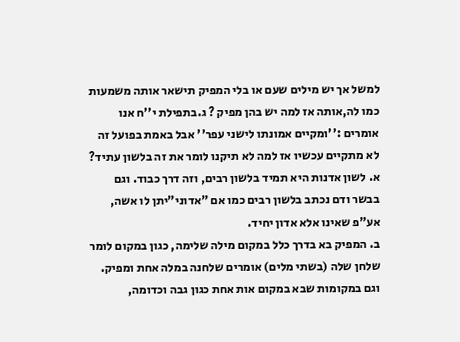למשל אך יש מילים שעם או בלי המפיק תישאר אותה משמעות כמו לה,אותה אז למה יש בהן מפיק ? ג.בתפילת י''ח אנו אומרים :''ומקיים אמונתו לישני עפר'' אבל באמת בפועל זה לא מתקיים עכשיו אז למה לא תיקנו לומר את זה בלשון עתיד?
א. לשון אדנות היא תמיד בלשון רבים, וזה דרך כבוד. וגם בבשר ודם נכתב בלשון רבים כמו אם "אדוני"יתן לו אשה, אע"פ שאינו אלא אדון יחיד.
ב. המפיק בא בדרך כלל במקום מילה שלימה, כגון במקום לומר שלחן שלה (בשתי מלים) אומרים שלחנה במלה אחת ומפיק. וגם במקומות שבא במקום אות אחת כגון גבה וכדומה,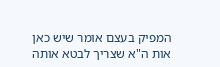המפיק בעצם אומר שיש כאן אות ה"א שצריך לבטא אותה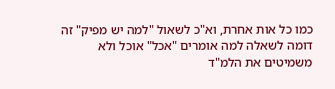כמו כל אות אחרת, וא"כ לשאול "למה יש מפיק" זה דומה לשאלה למה אומרים "אכל" אוכל ולא משמיטים את הלמ"ד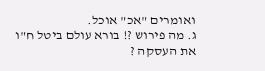ואומרים "אכ" אוכל.
ג. מה פירוש ?! בורא עולם ביטל ח"ו את העסקה ?